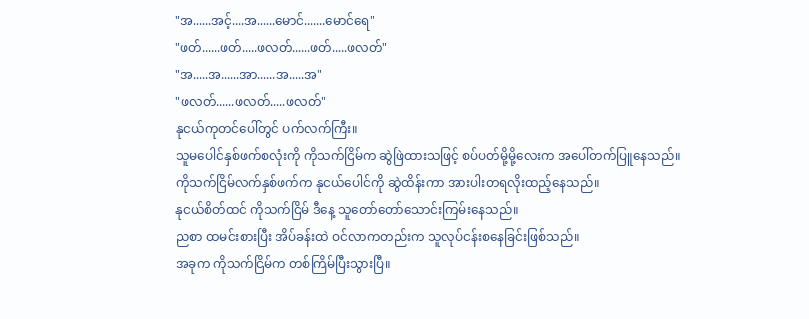"အ......အင့်....အ......မောင်.......မောင်ရေ"
"ဖတ်......ဖတ်.....ဖလတ်......ဖတ်.....ဖလတ်"
"အ.....အ......အာ......အ.....အ"
"ဖလတ်......ဖလတ်.....ဖလတ်"
နုငယ်ကုတင်ပေါ်တွင် ပက်လက်ကြီး။
သူမပေါင်နှစ်ဖက်စလုံးကို ကိုသက်ငြိမ်က ဆွဲဖြဲထားသဖြင့် စပ်ပတ်မို့မို့လေးက အပေါ်တက်ပြူနေသည်။
ကိုသက်ငြိမ်လက်နှစ်ဖက်က နုငယ်ပေါင်ကို ဆွဲထိန်းကာ အားပါးတရလိုးထည့်နေသည်။
နုငယ်စိတ်ထင် ကိုသက်ငြိမ် ဒီနေ့ သူတော်တော်သောင်းကြမ်းနေသည်။
ညစာ ထမင်းစားပြီး အိပ်ခန်းထဲ ဝင်လာကတည်းက သူလုပ်ငန်းစနေခြင်းဖြစ်သည်။
အခုက ကိုသက်ငြိမ်က တစ်ကြိမ်ပြီးသွားပြီ။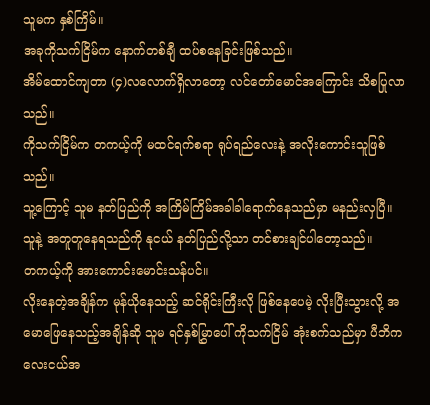သူမက နှစ်ကြိမ်။
အခုကိုသက်ငြိမ်က နောက်တစ်ချီ ထပ်စနေခြင်းဖြစ်သည်။
အိမ်ထောင်ကျတာ (၄)လလောက်ရှိလာတော့ လင်တော်မောင်အကြောင်း သိစပြုလာသည်။
ကိုသက်ငြိမ်က တကယ့်ကို မထင်ရက်စရာ ရုပ်ရည်လေးနဲ့ အလိုးကောင်းသူဖြစ်သည်။
သူ့ကြောင့် သူမ နတ်ပြည်ကို အကြိမ်ကြိမ်အခါခါရောက်နေသည်မှာ မနည်းလှပြီ။
သူနဲ့ အတူတူနေရသည်ကို နုငယ် နတ်ပြည်လို့သာ တင်စားချင်ပါတော့သည်။
တကယ့်ကို အားကောင်းမောင်းသန်ပင်။
လိုးနေတဲ့အချိန်က မုန်ယိုနေသည့် ဆင်ရိုင်းကြီးလို ဖြစ်နေပေမဲ့ လိုးပြီးသွားလို့ အမောဖြေနေသည့်အချိန်ဆို သူမ ရင်နှစ်မြွှာပေါ် ကိုသက်ငြိမ် အုံးစက်သည်မှာ ပီဘိကလေးငယ်အ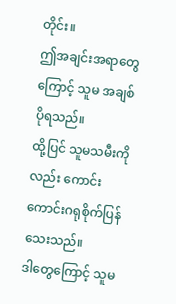တိုင်း။
ဤအချင်းအရာတွေကြောင့် သူမ အချစ်ပိုရသည်။
ထို့ပြင် သူမသမီးကိုလည်း ကောင်းကောင်းဂရုစိုက်ပြန်သေးသည်။
ဒါတွေကြောင့် သူမ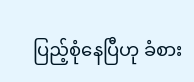ပြည့်စုံနေပြီဟု ခံစား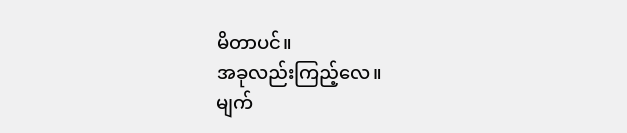မိတာပင်။
အခုလည်းကြည့်လေ။
မျက်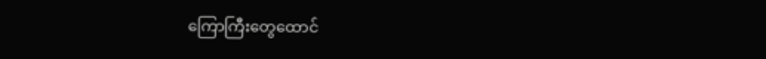ကြောကြီးတွေထောင်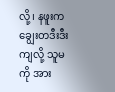လို့၊ နဖူးက ချွေးတဒီးဒီးကျလို့ သူမကို အား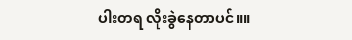ပါးတရ လိုးခွဲနေတာပင်။။